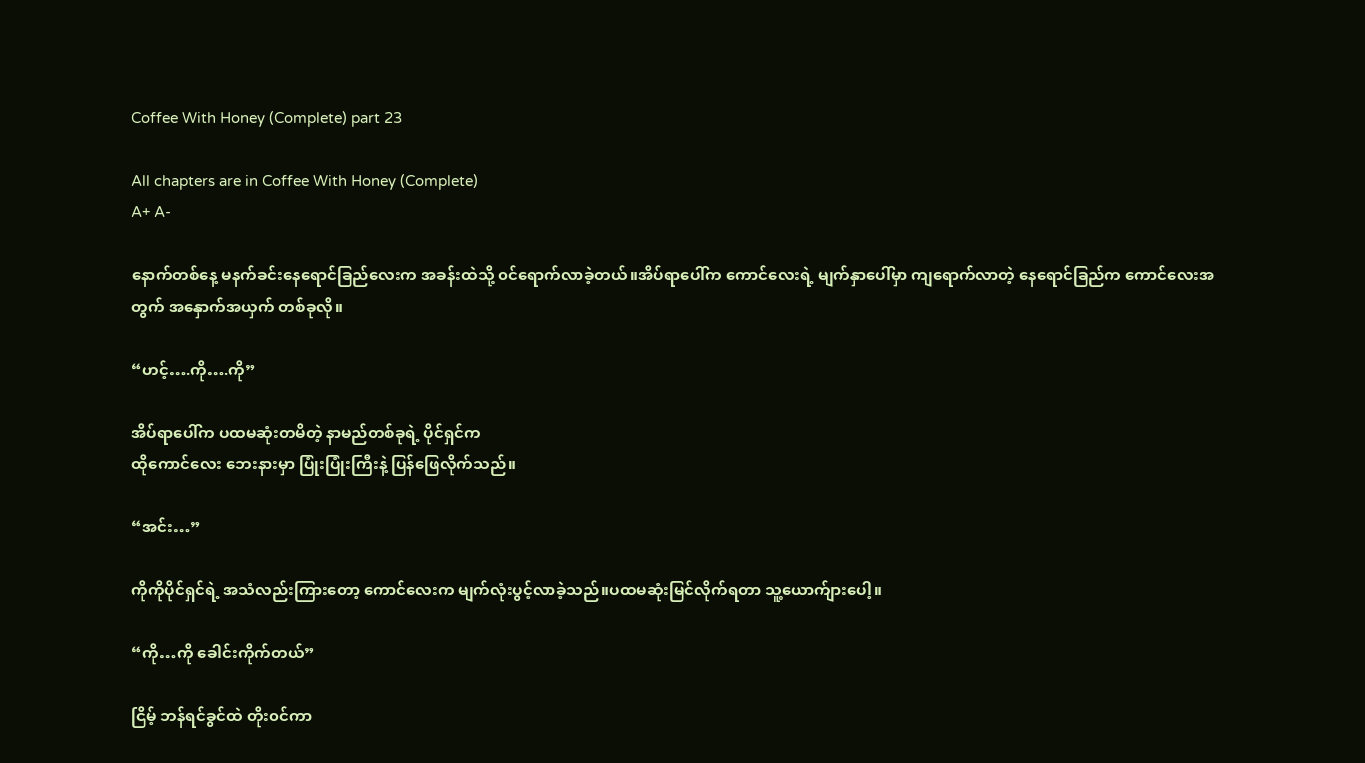Coffee With Honey (Complete) part 23

All chapters are in Coffee With Honey (Complete)
A+ A-

နောက်တစ်နေ့ မနက်ခင်းနေရောင်ခြည်လေးက အခန်းထဲသို့ ၀င်ရောက်လာခဲ့တယ်။အိပ်ရာပေါ်က ကောင်လေးရဲ့ မျက်နှာပေါ်မှာ ကျရောက်လာတဲ့ နေရောင်ခြည်က ကောင်လေးအတွက် အနှောက်အယှက် တစ်ခုလို။

“ဟင့်….ကို….ကို”

အိပ်ရာပေါ်က ပထမဆုံးတမိတဲ့ နာမည်တစ်ခုရဲ့ ပိုင်ရှင်က
ထိုကောင်လေး‌ ဘေးနားမှာ ပြုံးပြုံးကြီးနဲ့ ပြန်ဖြေလိုက်သည်။

“အင်း…”

ကိုကိုပိုင်ရှင်ရဲ့ အသံလည်းကြားတော့ ကောင်လေးက မျက်လုံးပွင့်လာခဲ့သည်။ပထမဆုံးမြင်လိုက်ရတာ သူ့ယောက်ျားပေါ့။

“ကို…ကို ခေါင်းကိုက်တယ်”

ငြိမ့် ဘန်ရင်ခွင်ထဲ တိုး၀င်ကာ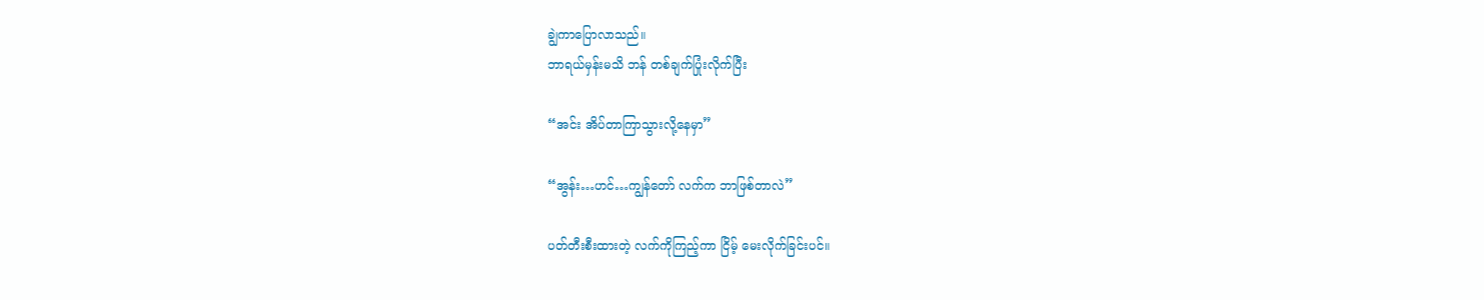ချွဲကာပြောလာသည်။
ဘာရယ်မှန်းမသိ ဘန် တစ်ချက်ပြုံးလိုက်ပြီး

“အင်း အိပ်တာကြာသွားလို့နေမှာ”

“အွန်း…ဟင်…ကျွန်တော် လက်က ဘာဖြစ်တာလဲ”

ပတ်တီးစီးထားတဲ့ လက်ကိုကြည့်ကာ ငြိမ့် ‌မေးလိုက်ခြင်းပင်။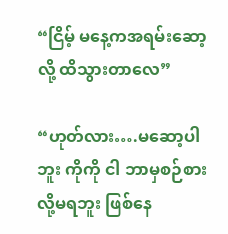“ငြိမ့် မနေ့ကအရမ်းဆော့လို့ ထိသွားတာလေ”

“ဟုတ်လား….မဆော့ပါဘူး ကိုကို ငါ ဘာမှစဉ်စားလို့မရဘူး ဖြစ်နေ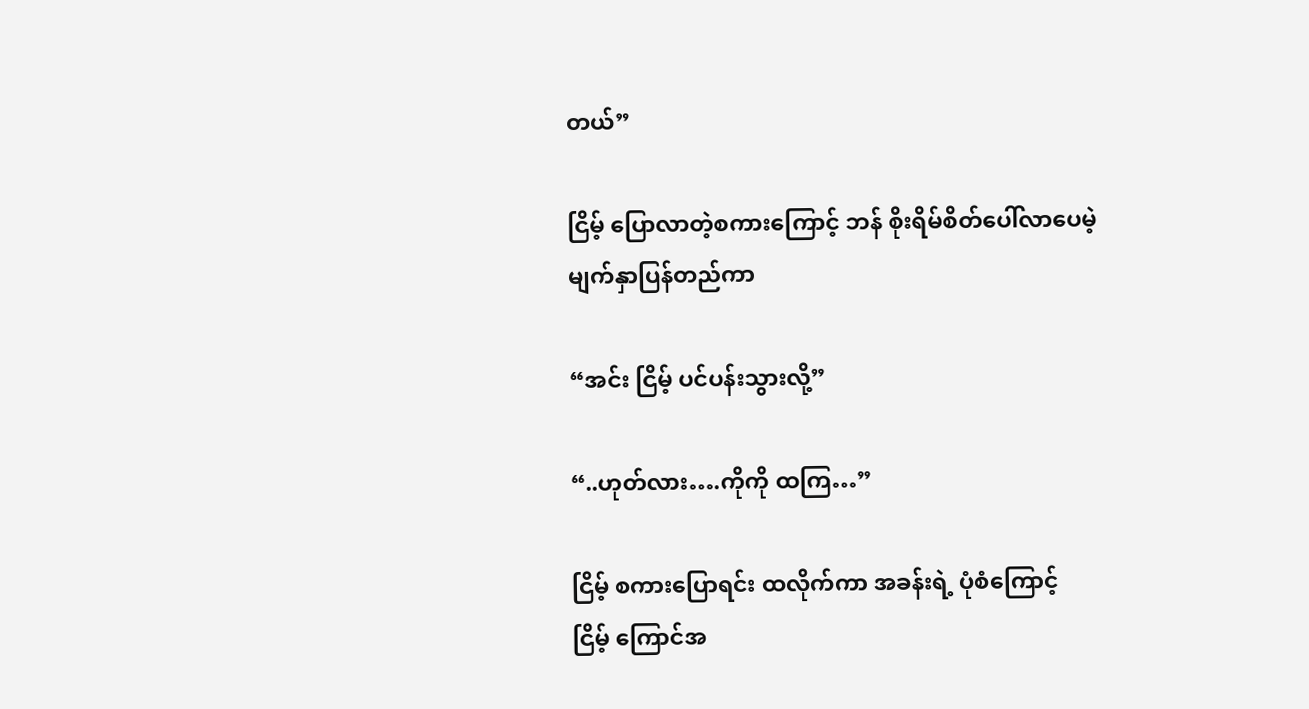တယ်”

ငြိမ့် ပြောလာတဲ့စကားကြောင့် ဘန် စိုးရိမ်စိတ်ပေါ်လာပေမဲ့
မျက်နှာပြန်တည်ကာ

“အင်း ငြိမ့် ပင်ပန်းသွားလို့”

“..ဟုတ်လား….ကိုကို ထကြ…”

ငြိမ့် ‌စကားပြောရင်း ထလိုက်ကာ အခန်းရဲ့ ပုံစံကြောင့်
ငြိမ့် ကြောင်အ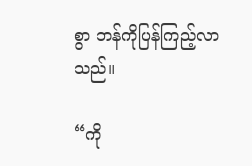စွာ ဘန်ကိုပြန်ကြည့်လာသည်။

“ကို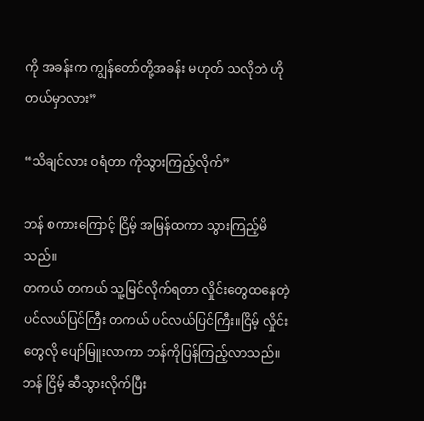ကို အခန်းက ကျွန်တော်တို့အခန်း မဟုတ် သလိုဘဲ ဟိုတယ်မှာလား”

“သိချင်လား ဝရံတာ ကိုသွားကြည့်လိုက်”

ဘန် စကားကြောင့် ငြိမ့် အမြန်ထကာ သွားကြည့်မိသည်။
တကယ် တကယ် သူ့မြင်လိုက်ရတာ လှိုင်းတွေထနေတဲ့ ပင်လယ်ပြင်ကြီး တကယ် ပင်လယ်ပြင်ကြီး။ငြိမ့် ‌လှိုင်းတွေလို ပျော်မြူးလာကာ ဘန်ကိုပြန်ကြည့်လာသည်။ဘန် ငြိမ့် ဆီသွားလိုက်ပြီး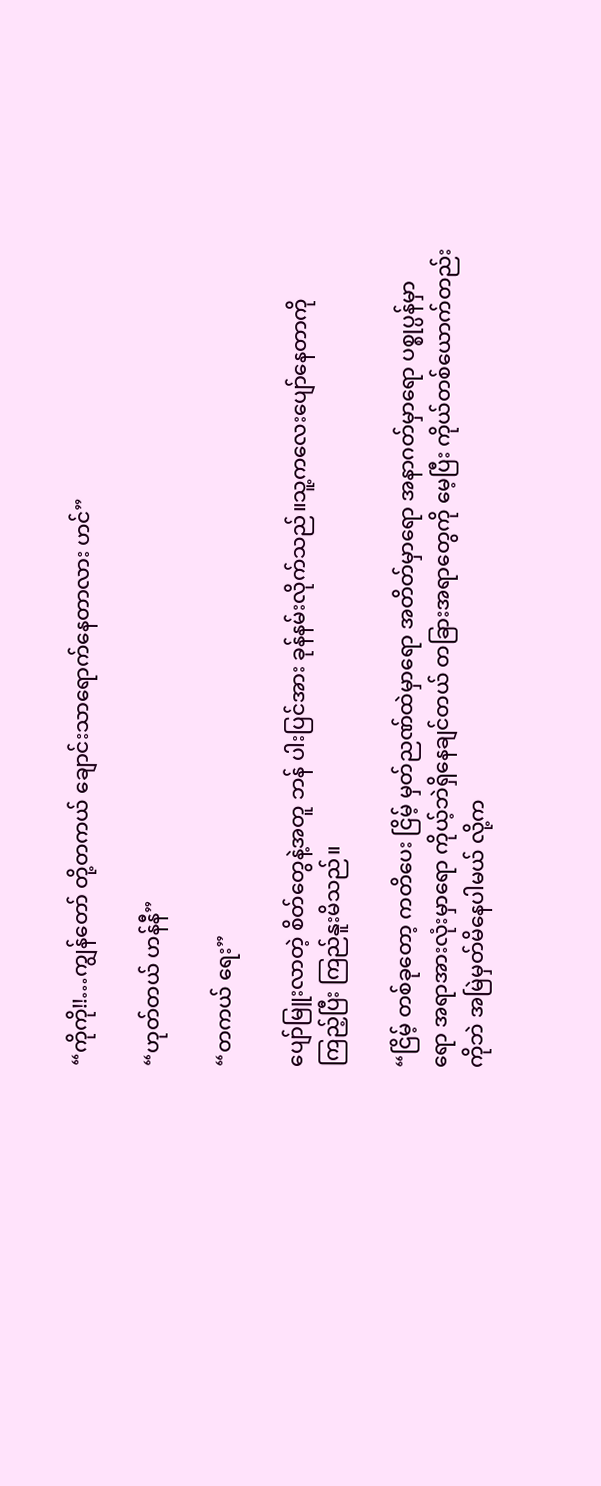“ကိုကို!!…ကျွန်တော် တို့တကယ် ချောင်းသာရောက်နေတာလား ဟင်”

“ဟုတ်တယ် ဟန်နီ”

“တကယ် ရေး”

ပျော်မြူးလာတဲ့ စိတ်တွေနဲ့အတူ ဘန် ပါးပြင်အား ခုန်နမ်းလိုက်သည်။သူ့ကလေးပျော်နေတာကို ကြည့်ပြီး ကြည်နူးမိသည်။

“ငြိမ့် တစ်ခုတော့ ကတိပေး ငြိမ့် မှတ်ညဏ်ထဲမှာရော အတိတ်မှာရော အနာဂတ်မှာရော ပစ္စုပ္ပန်မှာရော အရာအားလုံးမှာရော ကိုယ့်ဘဲရှိနေချင်တယ် တခြားအရာတွေကို မေ့ပြီး ကိုယ်တစ်ယောက်တည်းကိုဘဲ အမြဲမှတ်မိနေပါမယ် လို့က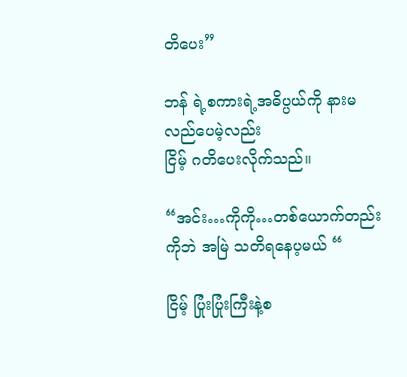တိပေး”

ဘန် ရဲ့စကားရဲ့အဓိပ္ပယ်ကို နားမလည်ပေမဲ့လည်း
ငြိမ့် ဂတိ‌ပေးလိုက်သည်။

“အင်း…ကိုကို…တစ်ယောက်တည်းကိုဘဲ အမြဲ သတိရနေပ့မယ် “

ငြိမ့် ပြုံးပြုံးကြီးနဲ့စ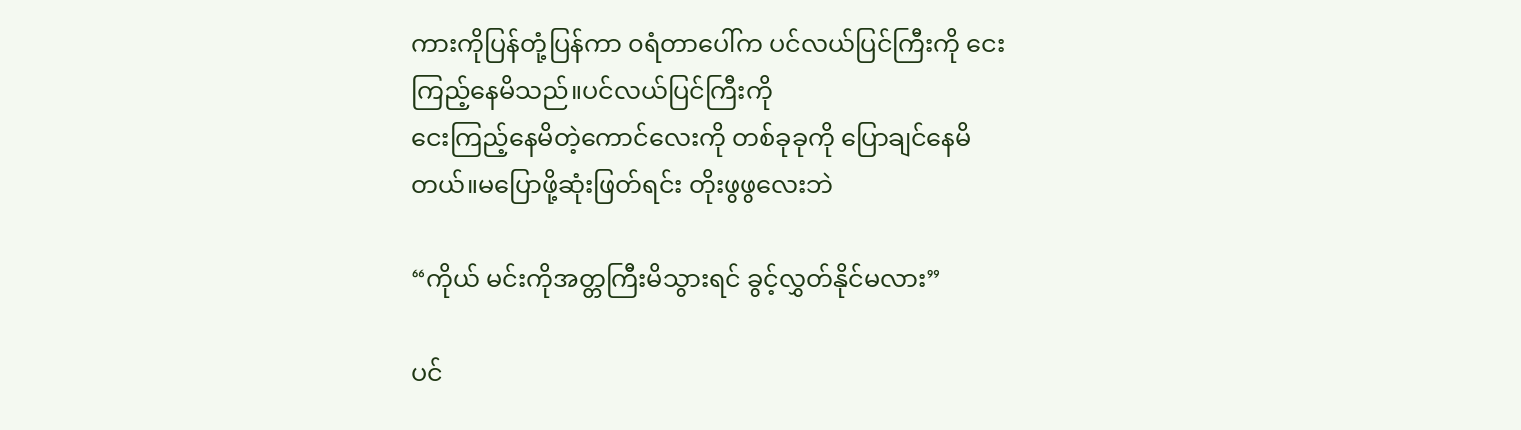ကားကိုပြန်တုံ့ပြန်ကာ ၀ရံတာပေါ်က ပင်လယ်ပြင်ကြီးကို ငေးကြည့်နေမိသည်။ပင်လယ်ပြင်ကြီးကို
ငေးကြည့်နေမိတဲ့ကောင်လေးကို တစ်ခုခုကို ပြောချင်နေမိတယ်။မပြောဖို့ဆုံးဖြတ်ရင်း တိုးဖွဖွလေးဘဲ

“ကိုယ် မင်းကိုအတ္တကြီးမိသွားရင် ခွင့်လွှတ်နိုင်မလား”

ပင်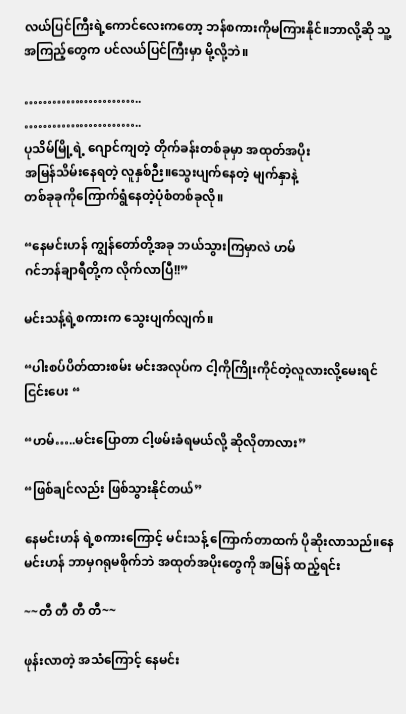လယ်ပြင်ကြီးရဲ့ကောင်လေးကတော့ ဘန်စကားကိုမကြားနိုင်။ဘာလို့ဆို သူ့အကြည့်တွေက ပင်လယ်ပြင်ကြီးမှာ မို့လို့ဘဲ။

……………………..
……………………..
ပုသိမ်မြို့ရဲ့ ဂျောင်ကျတဲ့ တိုက်ခန်းတစ်ခုမှာ အထုတ်အပိုး
အမြန်သိမ်းနေရတဲ့ လူနှစ်ဉီး။သွေးပျက်နေတဲ့ မျက်နှာနဲ့
တစ်ခုခုကိုကြောက်ရွံနေတဲ့ပုံစံတစ်ခုလို။

“နေမင်းဟန် ကျွန်တော်တို့အခု ဘယ်သွားကြမှာလဲ ဟမ်
ဂင်ဘန်ချာရီတို့က လိုက်လာပြီ!!”

မင်းသန့်ရဲ့စကားက သွေးပျက်လျက်။

“ပါးစပ်ပိတ်ထားစမ်း မင်းအလုပ်က ငါ့ကိုကြိုးကိုင်တဲ့လူလားလို့မေးရင် ငြင်းပေး “

“ဟမ်…..မင်းပြောတာ ငါ့ဖမ်းခံရမယ်လို့ ဆိုလိုတာလား”

“ဖြစ်ချင်လည်း ဖြစ်သွားနိုင်တယ်”

နေမင်းဟန် ရဲ့စကားကြောင့် မင်းသန့် ကြောက်တာထက် ပိုဆိုးလာသည်။နေမင်းဟန် ဘာမှဂရုမစိုက်ဘဲ အထုတ်အပိုးတွေကို အမြန် ထည့်ရင်း

~~တီ တီ တီ တီ~~

ဖုန်းလာတဲ့ အသံကြောင့် နေမင်း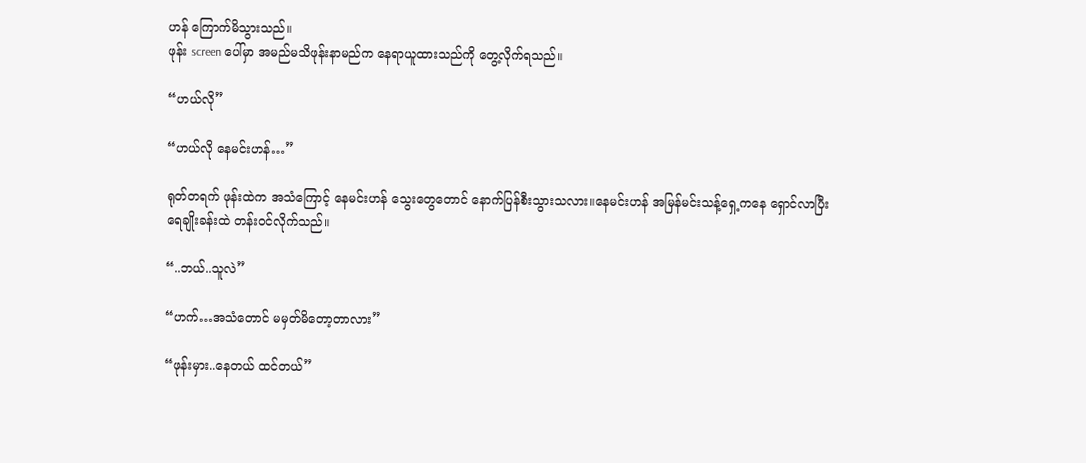ဟန် ကြောက်မိသွားသည်။
ဖုန်း screen ပေါ်မှာ အမည်မသိဖုန်းနာမည်က နေရာယူထားသည်ကို တွေ့လိုက်ရသည်။

“ဟယ်လို”

“ဟယ်လို နေမင်းဟန်…”

ရုတ်တရက် ဖုန်းထဲက အသံကြောင့် နေမင်းဟန် သွေးတွေတောင် နောက်ပြန်စီးသွားသလား။နေမင်းဟန် အမြန်မင်းသန့်ရှေ့ကနေ ရှောင်လာပြီး ရေချိုးခန်းထဲ တန်း၀င်လိုက်သည်။

“..ဘယ်..သူလဲ”

“ဟက်…အသံတောင် မမှတ်မိတော့တာလား”

“ဖုန်းမှား..နေတယ် ထင်တယ်”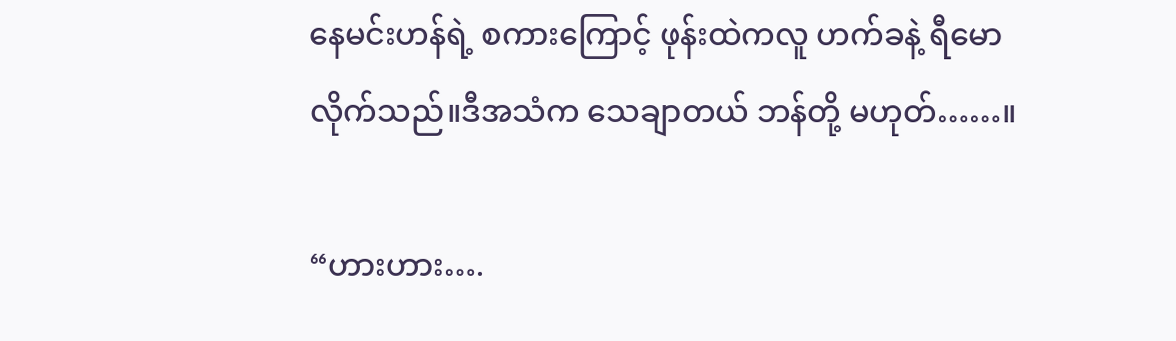နေမင်းဟန်ရဲ့ ‌စကားကြောင့် ဖုန်းထဲကလူ ဟက်ခနဲ့ ရီမောလိုက်သည်။ဒီအသံက သေချာတယ် ဘန်တို့ မဟုတ်……။

“ဟားဟား….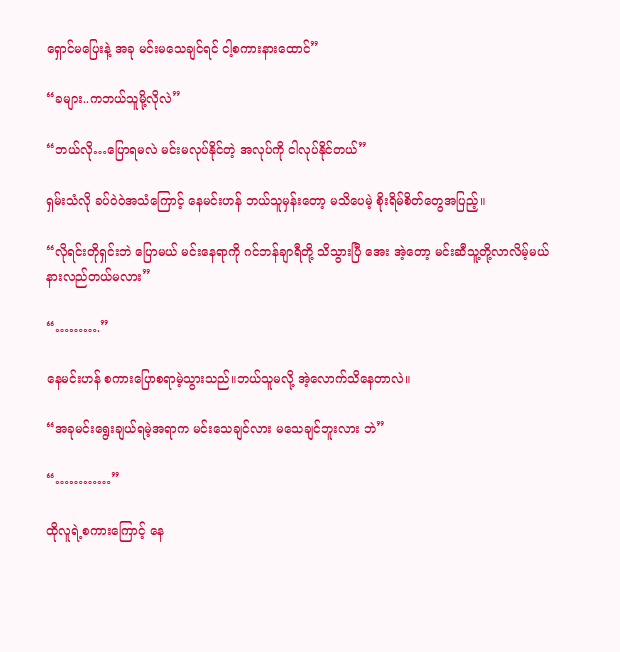ရှောင်မပြေးနဲ့ အခု မင်းမသေချင်ရင် ငါ့စကားနားထောင်”

“ခများ..ကဘယ်သူမို့လိုလဲ”

“ဘယ်လို…ပြောရမလဲ မင်းမလုပ်နိုင်တဲ့ အလုပ်ကို ငါလုပ်နိုင်တယ်”

ရှမ်းသံလို ခပ်ဝဲဝဲအသံကြောင့် နေမင်းဟန် ဘယ်သူမှန်းတော့ မသိပေမဲ့ ‌စိုးရိမ်စိတ်တွေအပြည့်။

“လိုရင်းတိုရှင်းဘဲ ပြောမယ် မင်းနေရာကို ဂင်ဘန်ချာရီတို့ သိသွားပြီ အေး အဲ့တော့ မင်းဆီသူ့တို့လာလိမ့်မယ် နားလည်တယ်မလား”

“……….”

နေမင်းဟန် စကားပြောစရာမဲ့သွားသည်။ဘယ်သူမလို့ အဲ့လောက်သိနေတာလဲ။

“အခုမင်း‌ရွေးချယ်ရမဲ့အရာက မင်းသေချင်လား မသေချင်ဘူးလား ဘဲ”

“…………”

ထိုလူရဲ့စကားကြောင့် နေ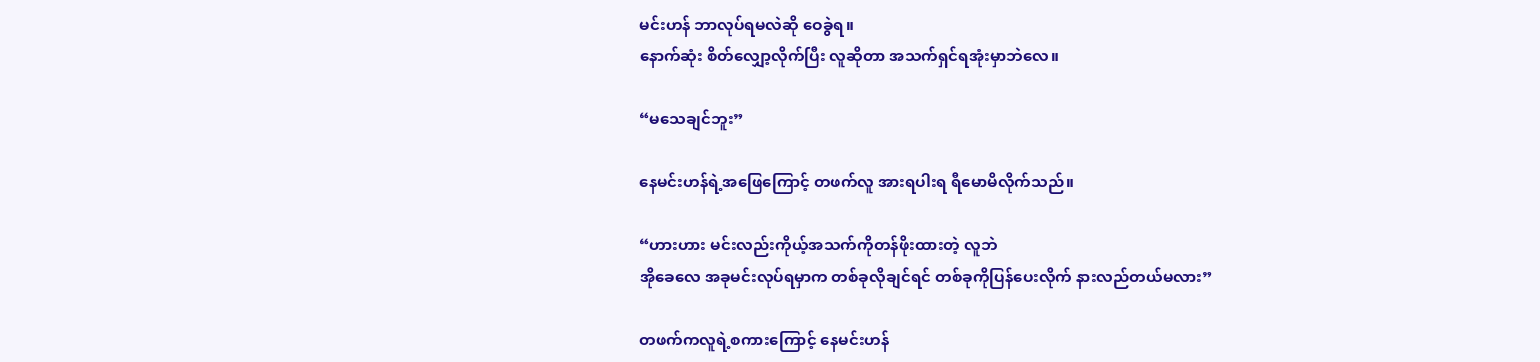မင်းဟန် ဘာလုပ်ရမလဲဆို ဝေခွဲရ။
နောက်ဆုံး စိတ်လျှော့လိုက်ပြီး လူဆိုတာ အသက်ရှင်ရအုံးမှာဘဲလေ။

“မသေချင်ဘူး”

နေမင်းဟန်ရဲ့အဖြေကြောင့် တဖက်လူ အားရပါးရ ရီမောမိလိုက်သည်။

“ဟားဟား မင်းလည်းကိုယ့်အသက်ကိုတန်ဖိုးထားတဲ့ လူဘဲ
အိုခေလေ အခု‌မင်းလုပ်ရမှာက တစ်ခုလိုချင်ရင် တစ်ခုကိုပြန်ပေးလိုက် နားလည်တယ်မလား”

တဖက်ကလူရဲ့စကားကြောင့် နေမင်းဟန်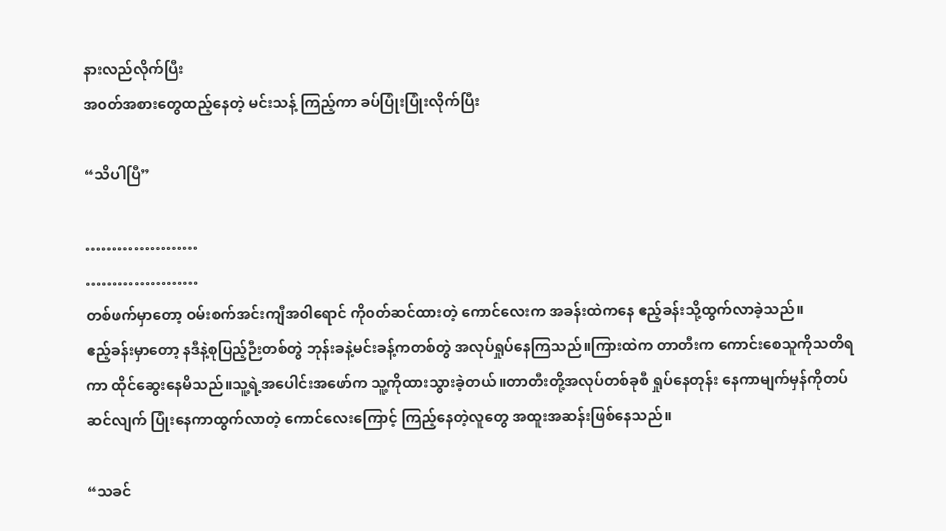နားလည်လိုက်ပြီး
အ၀တ်အစားတွေထည့်နေတဲ့ မင်းသန့် ကြည့်ကာ ခပ်ပြုံးပြုံးလိုက်ပြီး

“သိပါပြီ”

…………………
…………………
တစ်ဖက်မှာတော့ ဝမ်းစက်အင်းကျီအ၀ါ‌ရောင် ကို၀တ်ဆင်ထားတဲ့ ကောင်လေးက အခန်းထဲကနေ ဧည့်ခန်းသို့ထွက်လာခဲ့သည်။
ဧည့်ခန်းမှာတော့ နဒီနဲ့စုပြည့်ဉီးတစ်တွဲ ဘုန်းခနဲ့မင်းခန့်ကတစ်တွဲ အလုပ်ရှုပ်နေကြသည်။ကြားထဲက တာတီးက ‌ကောင်းစေသူကိုသတိရကာ ထိုင်ဆွေးနေမိသည်။သူ့ရဲ့အပေါင်းအဖော်က သူ့ကိုထားသွားခဲ့တယ်။တာတီးတို့အလုပ်တစ်ခုစီ ရှုပ်နေတုန်း နေကာမျက်မှန်ကိုတပ်ဆင်လျက် ပြုံးနေကာထွက်လာတဲ့ ကောင်လေးကြောင့် ကြည့်နေတဲ့လူတွေ အထူးအဆန်းဖြစ်နေသည်။

“သခင်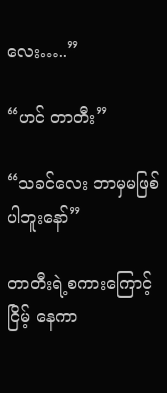လေး…..”

“ဟင် တာတီး”

“သခင်လေး ဘာမှမဖြစ်ပါဘူးနော်”

တာတီးရဲ့စကားကြောင့် ငြိမ့် နေကာ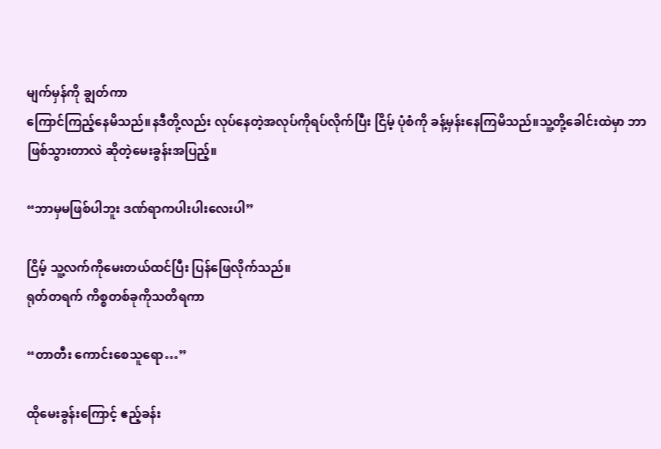မျက်မှန်ကို ချွတ်ကာ
ကြောင်ကြည့်နေမိသည်။နဒီတို့လည်း လုပ်နေတဲ့အလုပ်ကိုရပ်လိုက်ပြီး ငြိမ့် ပုံစံကို ခန့်မှန်းနေကြမိသည်။သူ့တို့ခေါင်းထဲမှာ ဘာဖြစ်သွားတာလဲ ဆိုတဲ့မေးခွန်းအပြည့်။

“ဘာမှမဖြစ်ပါဘူး ဒဏ်ရာကပါးပါးလေးပါ”

ငြိမ့် သူ့လက်ကိုမေးတယ်ထင်ပြီး ပြန်ဖြေလိုက်သည်။
ရုတ်တရက် ကိစ္စတစ်ခုကိုသတိရကာ

“တာတီး ကောင်းစေသူရော…”

ထိုမေးခွန်းကြောင့် ဧည့်ခန်း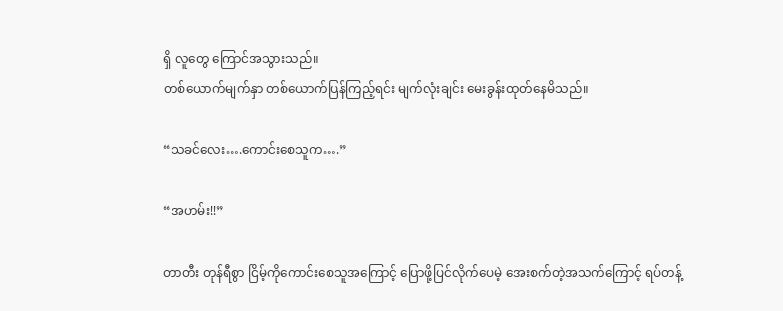ရှိ လူတွေ ကြောင်အသွားသည်။
တစ်ယောက်မျက်နှာ တစ်ယောက်ပြန်ကြည့်ရင်း မျက်လုံးချင်း မေးခွန်းထုတ်နေမိသည်။

“သခင်လေး….ကောင်းစေသူက….”

“အဟမ်း!!”

တာတီး တုန်ရီစွာ ငြိမ့်ကိုကောင်းစေသူအကြောင့် ပြောဖို့ပြင်လိုက်ပေမဲ့ အေးစက်တဲ့အသက်ကြောင့် ရပ်တန့်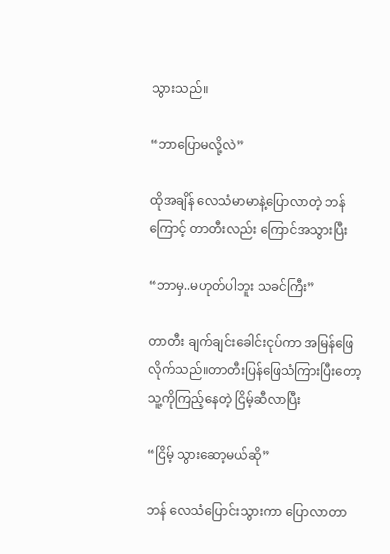သွားသည်။

“ဘာပြောမလို့လဲ”

ထိုအချိန် လေသံမာမာနဲ့ပြောလာတဲ့ ဘန်ကြောင့် တာတီးလည်း ကြောင်အသွားပြီး

“ဘာမှ..မဟုတ်ပါဘူး သခင်ကြီး”

တာတီး ချက်ချင်းခေါင်းငုပ်ကာ အမြန်ဖြေလိုက်သည်။တာတီးပြန်ဖြေသံကြားပြီးတော့ သူ့ကိုကြည့်နေတဲ့ ငြိမ့်ဆီလာပြီး

“ငြိမ့် သွားဆော့မယ်ဆို”

ဘန် လေသံပြောင်းသွားကာ ပြောလာတာ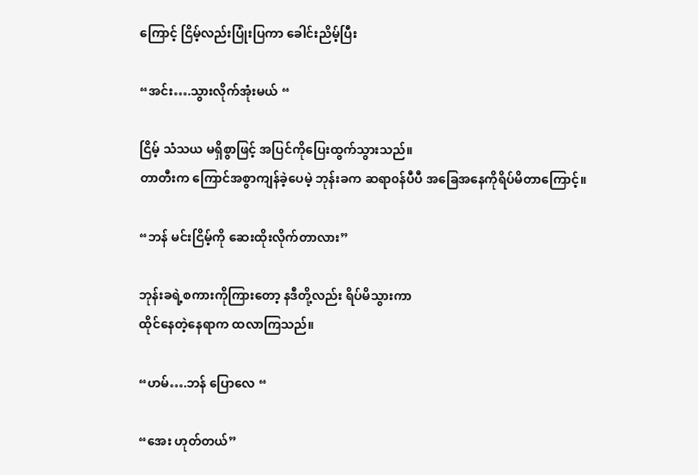ကြောင့် ငြိမ့်လည်းပြုံးပြကာ ခေါင်းညိမ့်ပြီး

“အင်း….သွားလိုက်အုံးမယ် “

ငြိမ့် သံသယ မရှိစွာဖြင့် အပြင်ကိုပြေးထွက်သွားသည်။
တာတီးက ကြောင်အစွာကျန်ခဲ့ပေမဲ့ ဘုန်းခက ဆရာ၀န်ပီပီ အခြေအနေကိုရိပ်မိတာကြောင့်။

“ဘန် မင်းငြိမ့်ကို ဆေးထိုးလိုက်တာလား”

ဘုန်းခရဲ့စကားကိုကြားတော့ နဒီတို့လည်း ရိပ်မိသွားကာ
ထိုင်နေတဲ့နေရာက ထလာကြသည်။

“ဟမ်….ဘန် ပြောလေ “

“အေး ဟုတ်တယ်”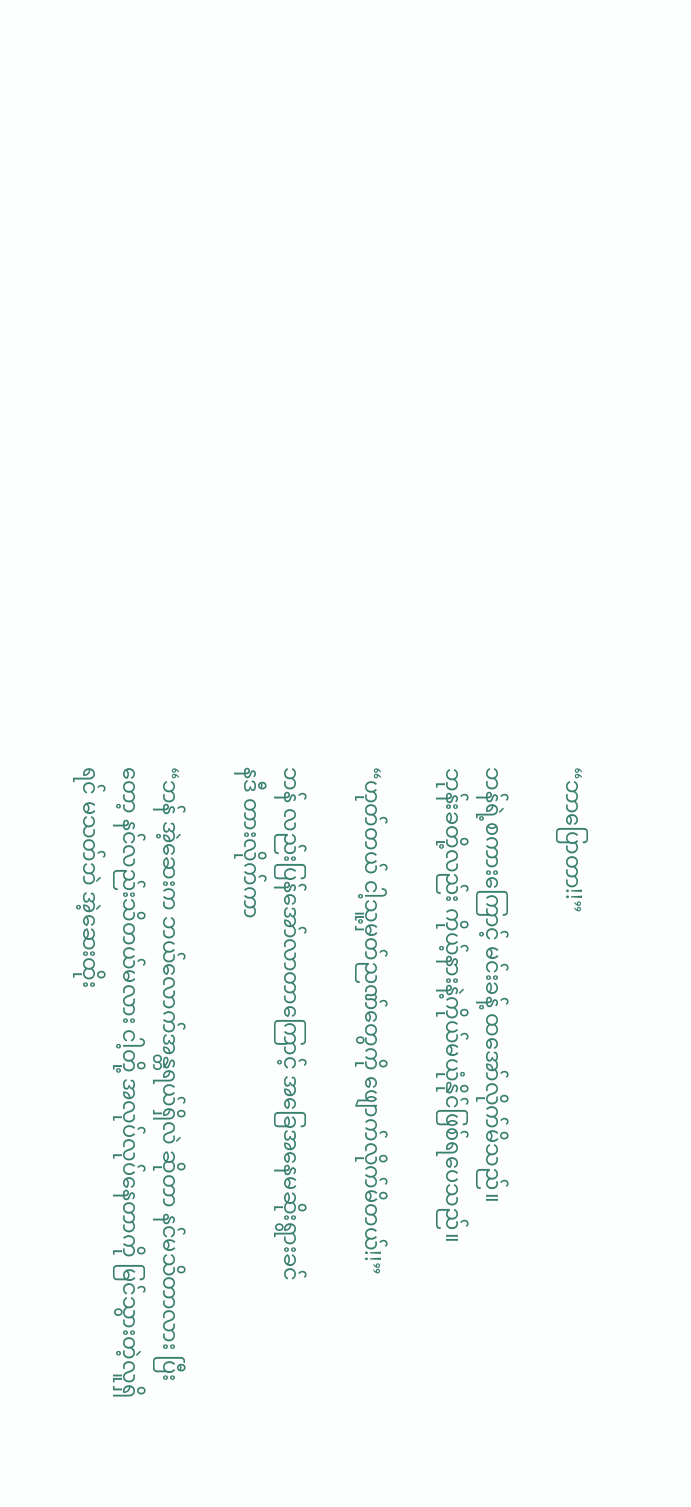“ဘာပြောတာ!!”

ဘန်ရဲ့စကားကြောင့် မင်းခန့် ထအော်လိုက်မိသည်။
ဘုန်းခတို့လည်း ကိုယ့်နားနဲ့ကိုယ်မယုံနိုင်ဖြစ်ရပေသည်။

“ဟုတ်တယ် ငါ့သူ့မှတ်ညဏ်တွေကို ဖျောက်လိုက်မိတယ်!!”

ဘန် လည်းပြန်အော်လာတာကြောင့် အခြေအနေမဆိုးရွားခင်
နဒီ တားလိုက်ကာ

“ဘန် အဲ့ဆေးက ဘယ်လောက်အန္တရယ်ရှိလဲ ဆိုတာ နင်မသိတာလား ပြီးတော့ နင်လည်းသိတယ်မလား ငါ့တို့ အလုပ်လုပ်နေတာကို မြင်‌သွားတဲ့လူရှိရင် မသတ်ဘဲ အဲ့ဆေးထိုး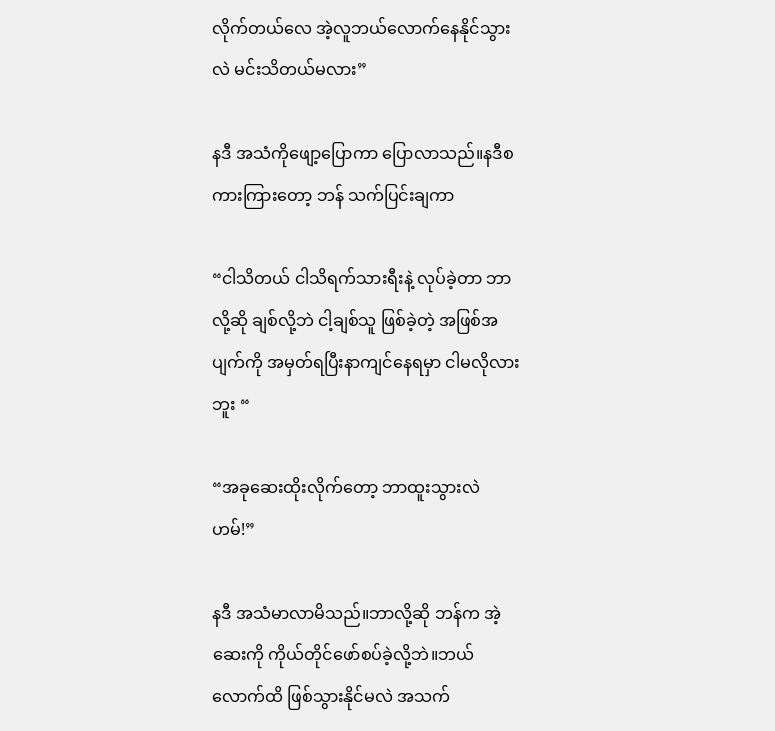လိုက်တယ်လေ အဲ့လူဘယ်လောက်နေနိုင်သွားလဲ မင်းသိတယ်မလား”

နဒီ အသံကိုဖျော့ပြောကာ ပြောလာသည်။နဒီစကားကြားတော့ ဘန် သက်ပြင်းချကာ

“ငါသိတယ် ငါသိရက်သားရီးနဲ့ လုပ်ခဲ့တာ ဘာလို့ဆို ချစ်လို့ဘဲ ငါ့ချစ်သူ ဖြစ်ခဲ့တဲ့ အဖြစ်အပျက်ကို အမှတ်ရပြီးနာကျင်နေရမှာ ငါမလိုလားဘူး “

“အခုဆေးထိုးလိုက်တော့ ဘာထူးသွားလဲ ဟမ်!”

နဒီ အသံမာလာမိသည်။ဘာလို့ဆို ဘန်က အဲ့ဆေးကို ကိုယ်တိုင်ဖော်စပ်ခဲ့လို့ဘဲ။ဘယ်လောက်ထိ ဖြစ်သွားနိုင်မလဲ အသက်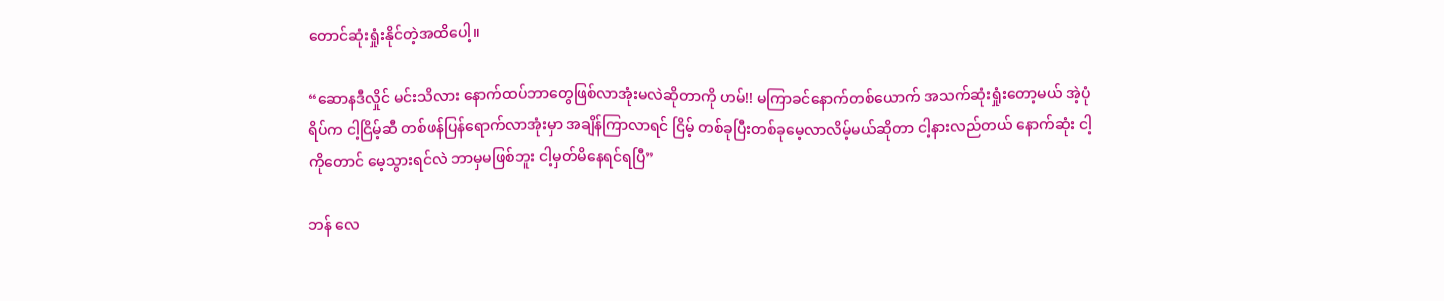တောင်ဆုံးရှုံးနိုင်တဲ့အထိပေါ့။

“ဆောနဒီလှိုင် မင်းသိလား နောက်ထပ်ဘာတွေဖြစ်လာအုံးမလဲဆိုတာကို ဟမ်!! မကြာခင်နောက်တစ်ယောက် အသက်ဆုံးရှုံးတော့မယ် အဲ့ပုံရိပ်က ငါ့ငြိမ့်ဆီ တစ်ဖန်ပြန်ရောက်လာအုံးမှာ အချိန်ကြာလာရင် ငြိမ့် တစ်ခုပြီးတစ်ခုမေ့လာလိမ့်မယ်ဆိုတာ ငါ့နားလည်တယ် နောက်ဆုံး ငါ့ကိုတောင် မေ့သွားရင်လဲ ဘာမှမဖြစ်ဘူး ငါ့မှတ်မိနေရင်ရပြီ”

ဘန် လေ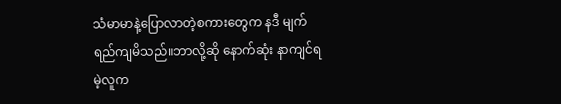သံမာမာနဲ့ပြောလာတဲ့စကားတွေက နဒီ မျက်ရည်ကျမိသည်။ဘာလို့ဆို နောက်ဆုံး နာကျင်ရမဲ့လူက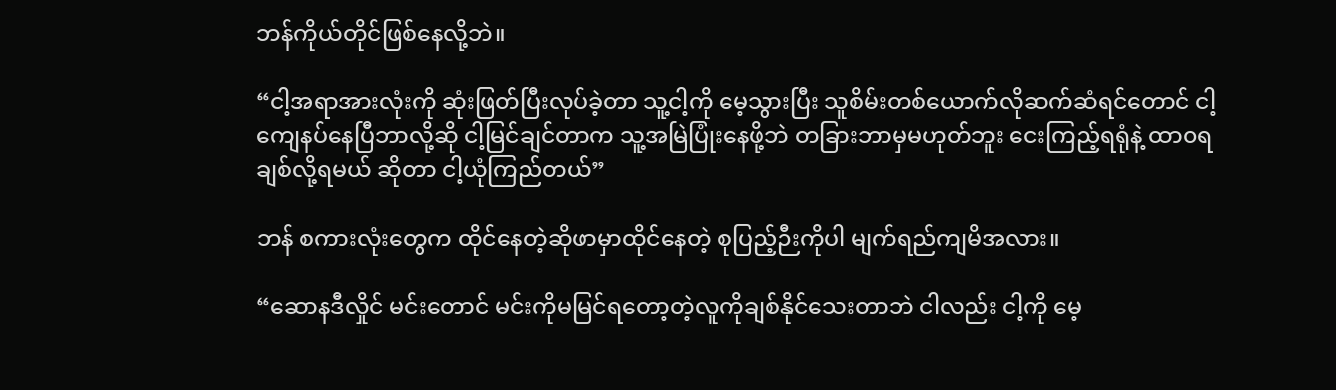ဘန်ကိုယ်တိုင်ဖြစ်နေလို့ဘဲ။

“ငါ့အရာအားလုံးကို ဆုံးဖြတ်ပြီးလုပ်ခဲ့တာ သူ့ငါ့ကို မေ့သွားပြီး သူစိမ်းတစ်ယောက်လိုဆက်ဆံရင်တောင် ငါ့ကျေနပ်နေပြီဘာလို့ဆို ငါ့မြင်ချင်တာက သူ့အမြဲပြုံးနေဖို့ဘဲ တခြားဘာမှမဟုတ်ဘူး ငေးကြည့်ရရုံနဲ့ ထာ၀ရချစ်လို့ရမယ် ဆိုတာ ငါ့ယုံကြည်တယ်”

ဘန် စကားလုံးတွေက ထိုင်နေတဲ့ဆိုဖာမှာထိုင်နေတဲ့ စုပြည့်ဉီးကိုပါ မျက်ရည်ကျမိအလား။

“ဆောနဒီလှိုင် မင်းတောင် မင်းကိုမမြင်ရတော့တဲ့လူကိုချစ်နိုင်သေးတာဘဲ ငါလည်း ငါ့ကို မေ့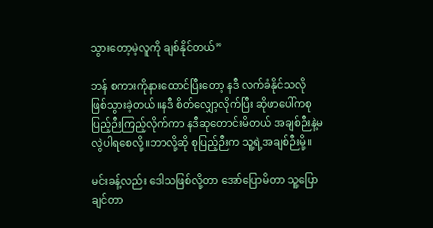သွား‌တော့မဲ့လူကို ချစ်နိုင်တယ်”

ဘန် စကားကိုနားထောင်ပြီးတော့ နဒီ လက်ခံနိုင်သလို ဖြစ်သွားခဲ့တယ်။နဒီ စိတ်လျှော့လိုက်ပြီး ဆိုဖာပေါ်ကစုပြည့်ဉီးကြည့်လိုက်ကာ နဒီဆုတောင်းမိတယ် အချစ်ဉီးနဲ့မလွဲပါရစေလို့။ဘာလို့ဆို စုပြည့်ဉီးက သူ့ရဲ့အချစ်ဉီးမို့။

မင်းခန့်လည်း ဒေါသဖြစ်လို့တာ အော်ပြောမိတာ သူ့ပြောချင်တာ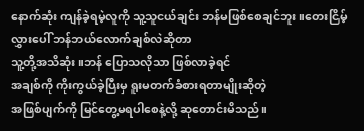နောက်ဆုံး ကျန်ခဲ့ရမဲ့လူကို သူ့သူငယ်ချင်း ဘန်မဖြစ်စေချင်ဘူး။တေးငြိမ့်လွှားပေါ် ဘန်ဘယ်လောက်ချစ်လဲဆိုတာ
သူ့တို့အသိဆုံး။ဘန် ပြောသလိုသာ ဖြစ်လာခဲ့ရင်
အချစ်ကို ကိုးကွယ်ခဲ့ပြီးမှ ရူးမတက်ခံစားရတာမျိုးဆိုတဲ့
အဖြစ်ပျက်ကို ‌မြင်တွေ့မရပါစေနဲ့လို့ ဆုတောင်းမိသည်။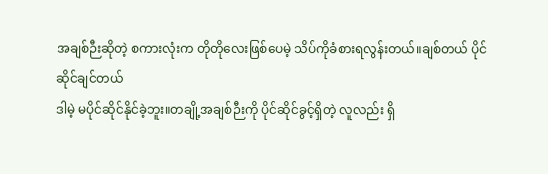အချစ်ဉီးဆိုတဲ့ စကားလုံးက တိုတိုလေးဖြစ်ပေမဲ့ သိပ်ကိုခံစားရလွန်းတယ်။ချစ်တယ် ပိုင်ဆိုင်ချင်တယ်
ဒါမဲ့ မပိုင်ဆိုင်နိုင်ခဲ့ဘူး။တချို့အချစ်ဉီးကို ပိုင်ဆိုင်ခွင့်ရှိတဲ့ လူလည်း ရှိ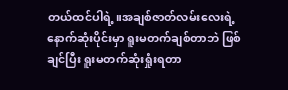တယ်ထင်ပါရဲ့။အချစ်ဇာတ်လမ်းလေးရဲ့ နောက်ဆုံးပိုင်းမှာ ရူးမတက်ချစ်တာဘဲ ဖြစ်ချင်ပြီး ရူးမတက်ဆုံးရှုံးရတာ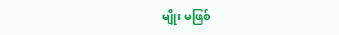မျိုး မဖြစ်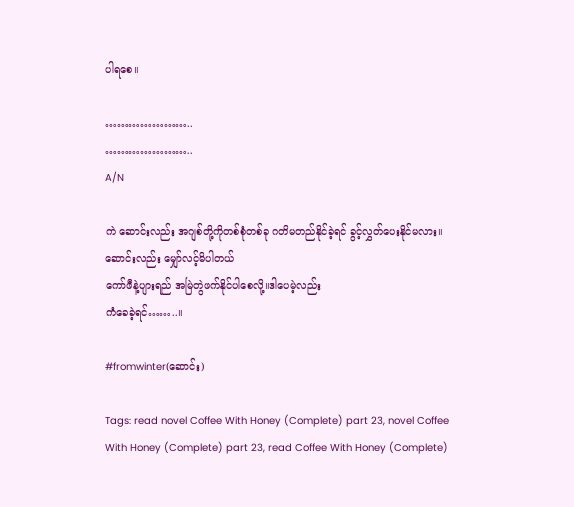ပါရစေ။

…………………..
…………………..
A/N

ကဲ ဆောင်းလည်း အဂျစ်တို့ကိုတစ်စုံတစ်ခု ဂတိမတည်နိုင်ခဲ့ရင် ခွင့်လွှတ်ပေးနိုင်မလား။ဆောင်းလည်း မျှော်လင့်မိပါတယ်
ကော်ဖီနဲ့ပျားရည် အမြဲတွဲဖက်နိုင်ပါစေလို့။ဒါပေမဲ့လည်း
ကံခေခဲ့ရင်……..။

#fromwinter(ဆောင်း)

Tags: read novel Coffee With Honey (Complete) part 23, novel Coffee With Honey (Complete) part 23, read Coffee With Honey (Complete)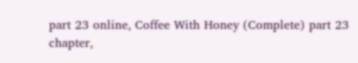part 23 online, Coffee With Honey (Complete) part 23 chapter,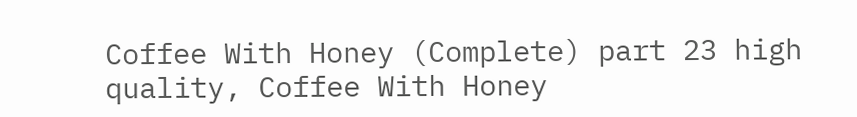Coffee With Honey (Complete) part 23 high quality, Coffee With Honey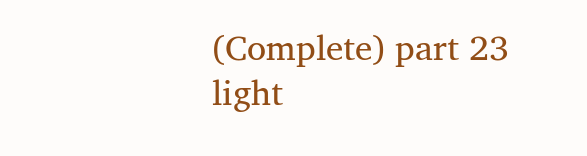(Complete) part 23 light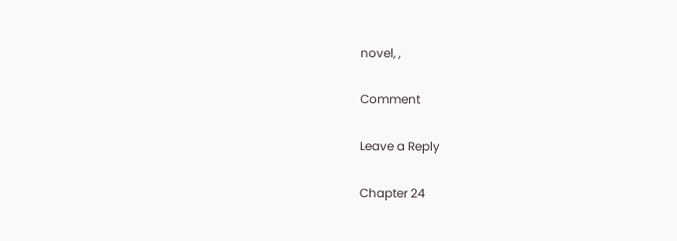novel, ,

Comment

Leave a Reply

Chapter 24